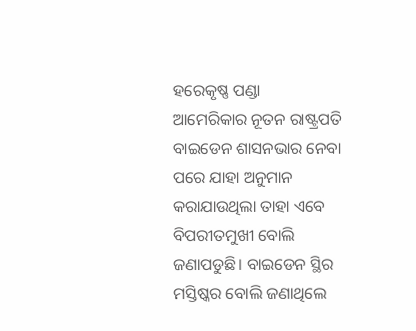ହରେକୃଷ୍ଣ ପଣ୍ଡା
ଆମେରିକାର ନୂତନ ରାଷ୍ଟ୍ରପତି ବାଇଡେନ ଶାସନଭାର ନେବା ପରେ ଯାହା ଅନୁମାନ କରାଯାଉଥିଲା ତାହା ଏବେ ବିପରୀତମୁଖୀ ବୋଲି ଜଣାପଡୁଛି। ବାଇଡେନ ସ୍ଥିର ମସ୍ତିଷ୍କର ବୋଲି ଜଣାଥିଲେ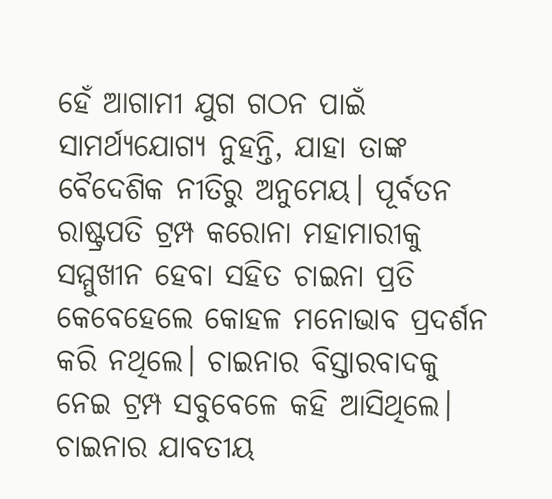ହେଁ ଆଗାମୀ ଯୁଗ ଗଠନ ପାଇଁ ସାମର୍ଥ୍ୟଯୋଗ୍ୟ ନୁହନ୍ତି, ଯାହା ତାଙ୍କ ବୈଦେଶିକ ନୀତିରୁ ଅନୁମେୟ। ପୂର୍ବତନ ରାଷ୍ଟ୍ରପତି ଟ୍ରମ୍ପ କରୋନା ମହାମାରୀକୁ ସମ୍ମୁଖୀନ ହେବା ସହିତ ଚାଇନା ପ୍ରତି କେବେହେଲେ କୋହଳ ମନୋଭାବ ପ୍ରଦର୍ଶନ କରି ନଥିଲେ। ଚାଇନାର ବିସ୍ତାରବାଦକୁ ନେଇ ଟ୍ରମ୍ପ ସବୁବେଳେ କହି ଆସିଥିଲେ। ଚାଇନାର ଯାବତୀୟ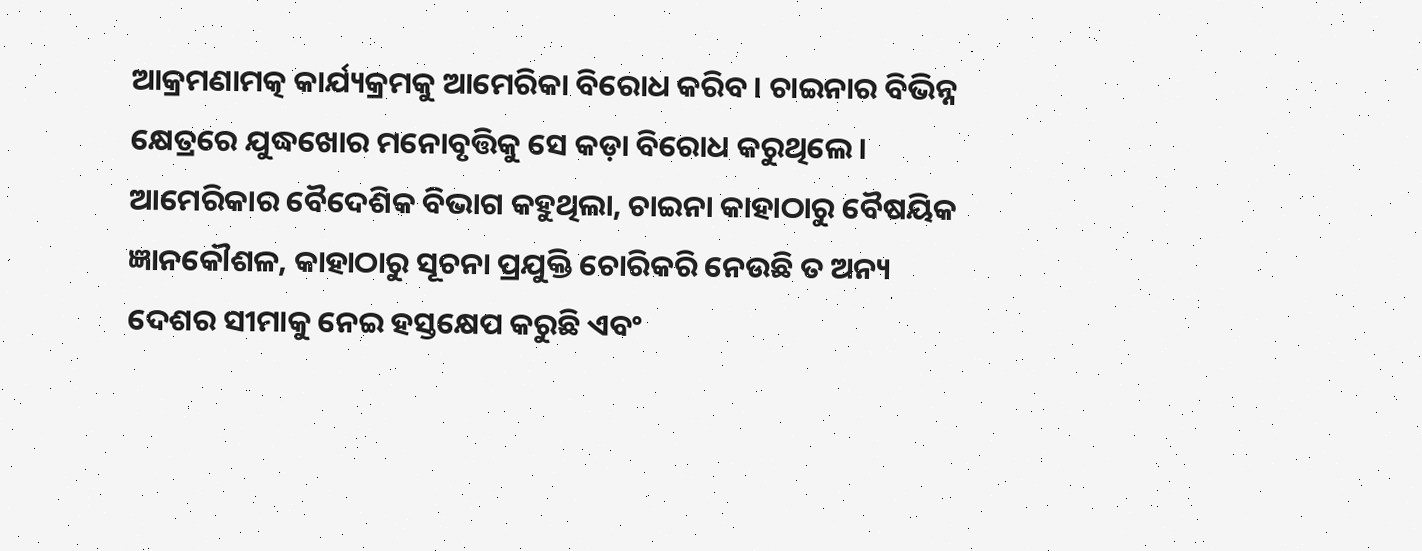ଆକ୍ରମଣାମତ୍କ କାର୍ଯ୍ୟକ୍ରମକୁ ଆମେରିକା ବିରୋଧ କରିବ। ଚାଇନାର ବିଭିନ୍ନ କ୍ଷେତ୍ରରେ ଯୁଦ୍ଧଖୋର ମନୋବୃତ୍ତିକୁ ସେ କଡ଼ା ବିରୋଧ କରୁଥିଲେ। ଆମେରିକାର ବୈଦେଶିକ ବିଭାଗ କହୁଥିଲା, ଚାଇନା କାହାଠାରୁ ବୈଷୟିକ ଜ୍ଞାନକୌଶଳ, କାହାଠାରୁ ସୂଚନା ପ୍ରଯୁକ୍ତି ଚୋରିକରି ନେଉଛି ତ ଅନ୍ୟ ଦେଶର ସୀମାକୁ ନେଇ ହସ୍ତକ୍ଷେପ କରୁଛି ଏବଂ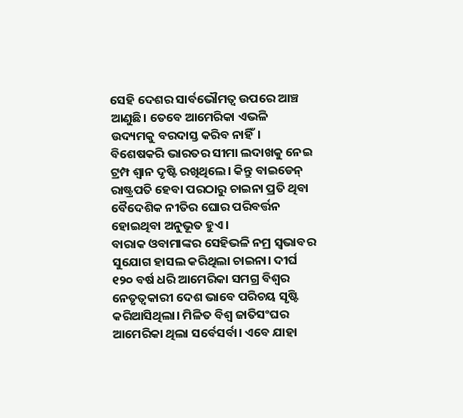ସେହି ଦେଶର ସାର୍ବଭୌମତ୍ୱ ଉପରେ ଆଞ୍ଚ ଆଣୁଛି। ତେବେ ଆମେରିକା ଏଭଳି ଉଦ୍ୟମକୁ ବରଦାସ୍ତ କରିବ ନାହିଁ। ବିଶେଷକରି ଭାରତର ସୀମା ଲଦାଖକୁ ନେଇ ଟ୍ରମ୍ପ ଶ୍ୱାନ ଦୃଷ୍ଟି ରଖିଥିଲେ। କିନ୍ତୁ ବାଇଡେନ୍ ରାଷ୍ଟ୍ରପତି ହେବା ପରଠାରୁ ଚାଇନା ପ୍ରତି ଥିବା ବୈଦେଶିକ ନୀତିର ଘୋର ପରିବର୍ତ୍ତନ ହୋଇଥିବା ଅନୁଭୂତ ହୁଏ।
ବାରାକ ଓବାମାଙ୍କର ସେହିଭଳି ନମ୍ର ସ୍ବଭାବର ସୁଯୋଗ ହାସଲ କରିଥିଲା ଚାଇନା। ଦୀର୍ଘ ୧୨୦ ବର୍ଷ ଧରି ଆମେରିକା ସମଗ୍ର ବିଶ୍ୱର ନେତୃତ୍ୱକାରୀ ଦେଶ ଭାବେ ପରିଚୟ ସୃଷ୍ଟି କରିଆସିଥିଲା। ମିଳିତ ବିଶ୍ୱ ଜାତିସଂଘର ଆମେରିକା ଥିଲା ସର୍ବେସର୍ବା। ଏବେ ଯାହା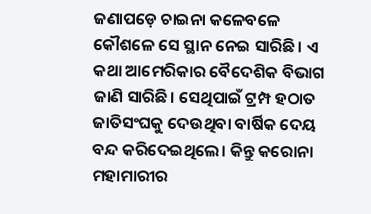ଜଣାପଡ଼େ ଚାଇନା କଳେବଳେ କୌଶଳେ ସେ ସ୍ଥାନ ନେଇ ସାରିଛି। ଏ କଥା ଆମେରିକାର ବୈଦେଶିକ ବିଭାଗ ଜାଣି ସାରିଛି। ସେଥିପାଇଁ ଟ୍ରମ୍ପ ହଠାତ ଜାତିସଂଘକୁ ଦେଉଥିବା ବାର୍ଷିକ ଦେୟ ବନ୍ଦ କରିଦେଇଥିଲେ। କିନ୍ତୁ କରୋନା ମହାମାରୀର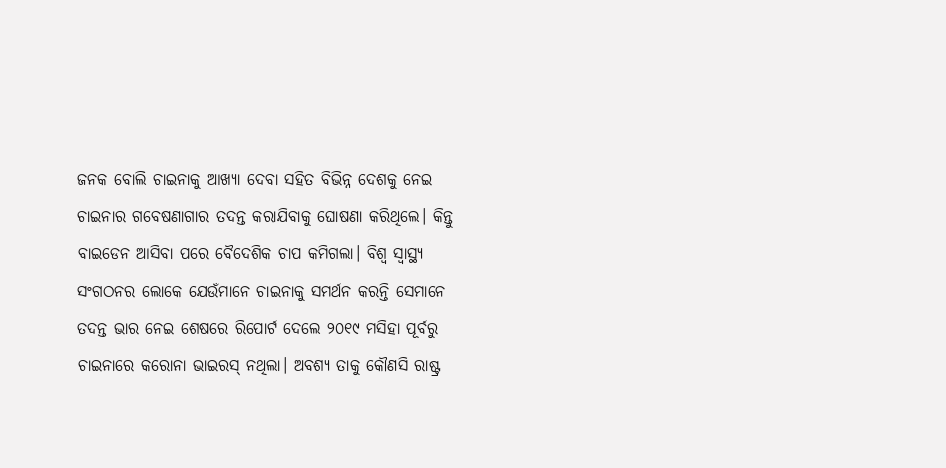ଜନକ ବୋଲି ଚାଇନାକୁ ଆଖ୍ୟା ଦେବା ସହିତ ବିଭିନ୍ନ ଦେଶକୁ ନେଇ ଚାଇନାର ଗବେଷଣାଗାର ତଦନ୍ତ କରାଯିବାକୁ ଘୋଷଣା କରିଥିଲେ। କିନ୍ତୁ ବାଇଡେନ ଆସିବା ପରେ ବୈଦେଶିକ ଚାପ କମିଗଲା। ବିଶ୍ୱ ସ୍ବାସ୍ଥ୍ୟ ସଂଗଠନର ଲୋକେ ଯେଉଁମାନେ ଚାଇନାକୁ ସମର୍ଥନ କରନ୍ତି ସେମାନେ ତଦନ୍ତ ଭାର ନେଇ ଶେଷରେ ରିପୋର୍ଟ ଦେଲେ ୨୦୧୯ ମସିହା ପୂର୍ବରୁ ଚାଇନାରେ କରୋନା ଭାଇରସ୍ ନଥିଲା। ଅବଶ୍ୟ ତାକୁ କୌଣସି ରାଷ୍ଟ୍ର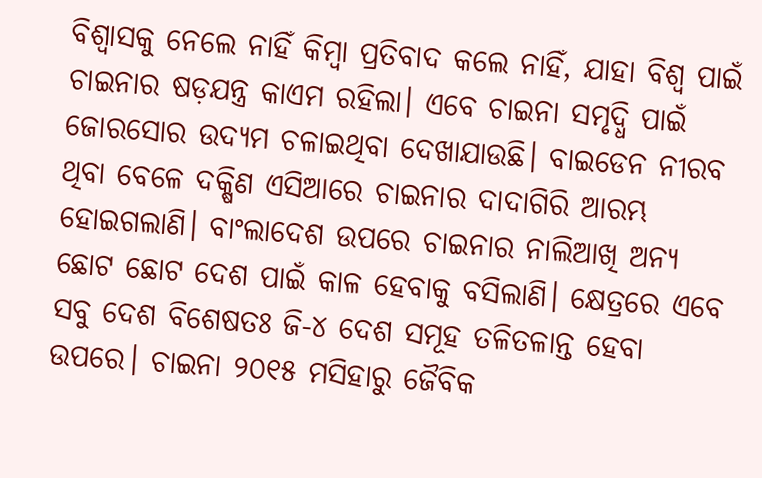ବିଶ୍ୱାସକୁ ନେଲେ ନାହିଁ କିମ୍ବା ପ୍ରତିବାଦ କଲେ ନାହିଁ, ଯାହା ବିଶ୍ୱ ପାଇଁ ଚାଇନାର ଷଡ଼ଯନ୍ତ୍ର କାଏମ ରହିଲା। ଏବେ ଚାଇନା ସମୃଦ୍ଧି ପାଇଁ ଜୋରସୋର ଉଦ୍ୟମ ଚଳାଇଥିବା ଦେଖାଯାଉଛି। ବାଇଡେନ ନୀରବ ଥିବା ବେଳେ ଦକ୍ଷିଣ ଏସିଆରେ ଚାଇନାର ଦାଦାଗିରି ଆରମ୍ଭ ହୋଇଗଲାଣି। ବାଂଲାଦେଶ ଉପରେ ଚାଇନାର ନାଲିଆଖି ଅନ୍ୟ ଛୋଟ ଛୋଟ ଦେଶ ପାଇଁ କାଳ ହେବାକୁ ବସିଲାଣି। କ୍ଷେତ୍ରରେ ଏବେ ସବୁ ଦେଶ ବିଶେଷତଃ ଜି-୪ ଦେଶ ସମୂହ ତଳିତଳାନ୍ତ ହେବା ଉପରେ। ଚାଇନା ୨୦୧୫ ମସିହାରୁ ଜୈବିକ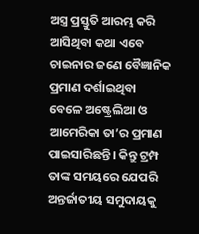ଅସ୍ତ୍ର ପ୍ରସ୍ତୁତି ଆରମ୍ଭ କରି ଆସିଥିବା କଥା ଏବେ ଚାଇନାର ଜଣେ ବୈଜ୍ଞାନିକ ପ୍ରମାଣ ଦର୍ଶାଇଥିବା ବେଳେ ଅଷ୍ଟ୍ରେଲିଆ ଓ ଆମେରିକା ତା’ର ପ୍ରମାଣ ପାଇସାରିଛନ୍ତି। କିନ୍ତୁ ଟ୍ରମ୍ପ ତାଙ୍କ ସମୟରେ ଯେପରି ଅନ୍ତର୍ଜାତୀୟ ସମୁଦାୟକୁ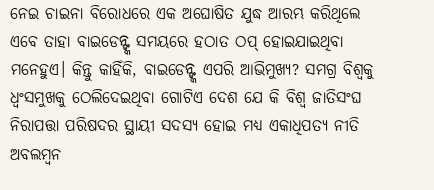ନେଇ ଚାଇନା ବିରୋଧରେ ଏକ ଅଘୋଷିତ ଯୁଦ୍ଧ ଆରମ୍ଭ କରିଥିଲେ ଏବେ ତାହା ବାଇଡେନ୍ଙ୍କ ସମୟରେ ହଠାତ ଠପ୍ ହୋଇଯାଇଥିବା ମନେହୁଏ। କିନ୍ତୁ କାହିଁକି, ବାଇଡେନ୍ଙ୍କ ଏପରି ଆଭିମୁଖ୍ୟ? ସମଗ୍ର ବିଶ୍ୱକୁ ଧ୍ୱଂସମୁଖକୁ ଠେଲିଦେଇଥିବା ଗୋଟିଏ ଦେଶ ଯେ କି ବିଶ୍ୱ ଜାତିସଂଘ ନିରାପତ୍ତା ପରିଷଦର ସ୍ଥାୟୀ ସଦସ୍ୟ ହୋଇ ମଧ୍ୟ ଏକାଧିପତ୍ୟ ନୀତି ଅବଲମ୍ବନ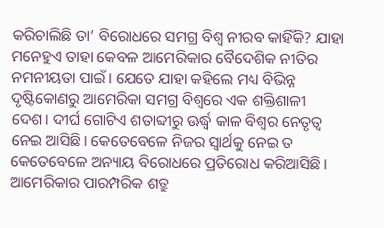କରିଚାଲିଛି ତା’ ବିରୋଧରେ ସମଗ୍ର ବିଶ୍ୱ ନୀରବ କାହିଁକି? ଯାହା ମନେହୁଏ ତାହା କେବଳ ଆମେରିକାର ବୈଦେଶିକ ନୀତିର ନମନୀୟତା ପାଇଁ। ଯେତେ ଯାହା କହିଲେ ମଧ୍ୟ ବିଭିନ୍ନ ଦୃଷ୍ଟିକୋଣରୁ ଆମେରିକା ସମଗ୍ର ବିଶ୍ୱରେ ଏକ ଶକ୍ତିଶାଳୀ ଦେଶ। ଦୀର୍ଘ ଗୋଟିଏ ଶତାବ୍ଦୀରୁ ଊର୍ଦ୍ଧ୍ୱ କାଳ ବିଶ୍ୱର ନେତୃତ୍ୱ ନେଇ ଆସିଛି। କେତେବେଳେ ନିଜର ସ୍ବାର୍ଥକୁ ନେଇ ତ କେତେବେଳେ ଅନ୍ୟାୟ ବିରୋଧରେ ପ୍ରତିରୋଧ କରିଆସିଛି। ଆମେରିକାର ପାରମ୍ପରିକ ଶତ୍ରୁ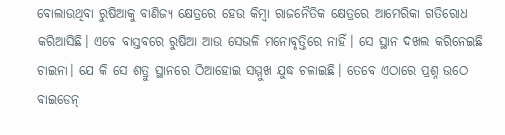ବୋଲାଉଥିବା ରୁଷିଆକୁ ବାଣିଜ୍ୟ କ୍ଷେତ୍ରରେ ହେଉ କିମ୍ବା ରାଜନୈତିକ କ୍ଷେତ୍ରରେ ଆମେରିକା ଗତିରୋଧ କରିଆସିଛି। ଏବେ ବାସ୍ତବରେ ରୁଷିଆ ଆଉ ସେଭଳି ମନୋବୃତ୍ତିରେ ନାହିଁ। ସେ ସ୍ଥାନ ଦଖଲ କରିନେଇଛି ଚାଇନା। ଯେ କି ସେ ଶତ୍ରୁ ସ୍ଥାନରେ ଠିଆହୋଇ ସମ୍ମୁଖ ଯୁଦ୍ଧ ଚଳାଇଛି। ତେବେ ଏଠାରେ ପ୍ରଶ୍ନ ଉଠେ ବାଇଡେନ୍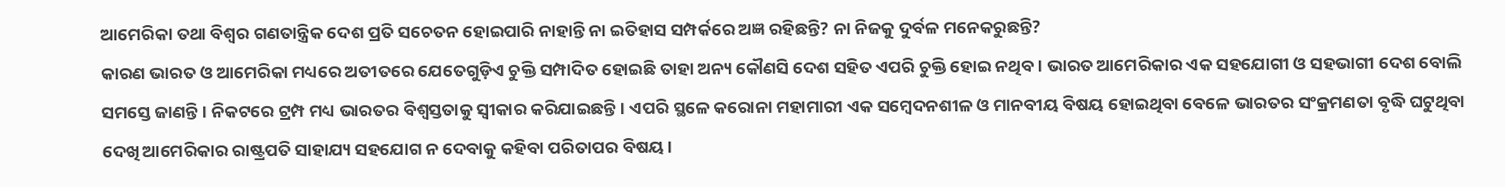ଆମେରିକା ତଥା ବିଶ୍ୱର ଗଣତାନ୍ତ୍ରିକ ଦେଶ ପ୍ରତି ସଚେତନ ହୋଇପାରି ନାହାନ୍ତି ନା ଇତିହାସ ସମ୍ପର୍କରେ ଅଜ୍ଞ ରହିଛନ୍ତି? ନା ନିଜକୁ ଦୁର୍ବଳ ମନେକରୁଛନ୍ତି?
କାରଣ ଭାରତ ଓ ଆମେରିକା ମଧ୍ୟରେ ଅତୀତରେ ଯେତେଗୁଡ଼ିଏ ଚୁକ୍ତି ସମ୍ପାଦିତ ହୋଇଛି ତାହା ଅନ୍ୟ କୌଣସି ଦେଶ ସହିତ ଏପରି ଚୁକ୍ତି ହୋଇ ନଥିବ। ଭାରତ ଆମେରିକାର ଏକ ସହଯୋଗୀ ଓ ସହଭାଗୀ ଦେଶ ବୋଲି ସମସ୍ତେ ଜାଣନ୍ତି। ନିକଟରେ ଟ୍ରମ୍ପ ମଧ୍ୟ ଭାରତର ବିଶ୍ୱସ୍ତତାକୁ ସ୍ବୀକାର କରିଯାଇଛନ୍ତି। ଏପରି ସ୍ଥଳେ କରୋନା ମହାମାରୀ ଏକ ସମ୍ବେଦନଶୀଳ ଓ ମାନବୀୟ ବିଷୟ ହୋଇଥିବା ବେଳେ ଭାରତର ସଂକ୍ରମଣତା ବୃଦ୍ଧି ଘଟୁଥିବା ଦେଖି ଆମେରିକାର ରାଷ୍ଟ୍ରପତି ସାହାଯ୍ୟ ସହଯୋଗ ନ ଦେବାକୁ କହିବା ପରିତାପର ବିଷୟ।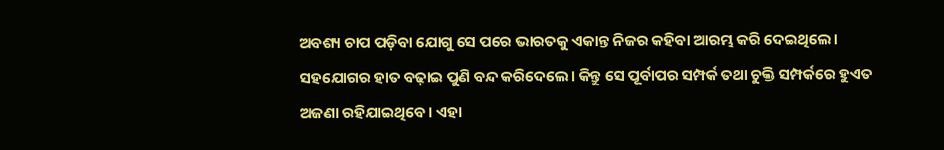ଅବଶ୍ୟ ଚାପ ପଡ଼ିବା ଯୋଗୁ ସେ ପରେ ଭାରତକୁ ଏକାନ୍ତ ନିଜର କହିବା ଆରମ୍ଭ କରି ଦେଇଥିଲେ। ସହଯୋଗର ହାତ ବଢ଼ାଇ ପୁଣି ବନ୍ଦ କରିଦେଲେ। କିନ୍ତୁ ସେ ପୂର୍ବାପର ସମ୍ପର୍କ ତଥା ଚୁକ୍ତି ସମ୍ପର୍କରେ ହୁଏତ ଅଜଣା ରହିଯାଇଥିବେ। ଏହା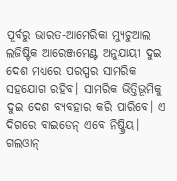ପୂର୍ବରୁ ଭାରତ-ଆମେରିକା ମ୍ୟୁଚୁଆଲ ଲଜିଷ୍ଟିକ ଆରେଞ୍ଜମେଣ୍ଟ ଅନୁଯାୟୀ ଦୁଇ ଦେଶ ମଧ୍ୟରେ ପରସ୍ପର ସାମରିକ ସହଯୋଗ ରହିବ। ସାମରିକ ଭିତ୍ତିଭୂମିକୁ ଦୁଇ ଦେଶ ବ୍ୟବହାର କରି ପାରିବେ। ଏ ଦିଗରେ ବାଇଡେନ୍ ଏବେ ନିଷ୍କ୍ରିୟ। ଗଲଓାନ୍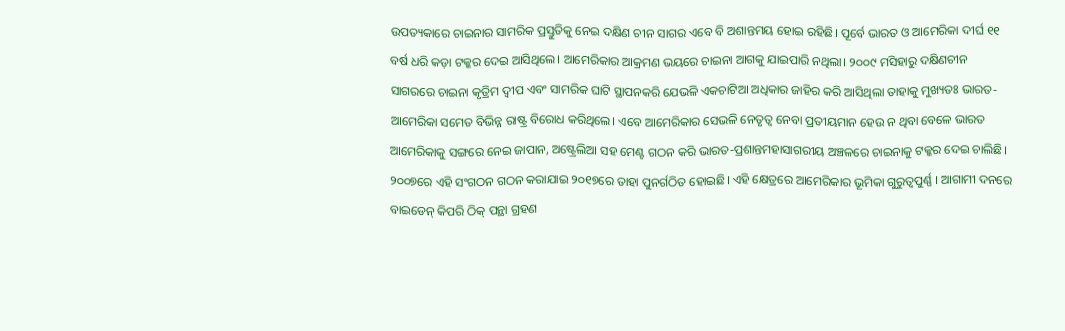ଉପତ୍ୟକାରେ ଚାଇନାର ସାମରିକ ପ୍ରସ୍ତୁତିକୁ ନେଇ ଦକ୍ଷିଣ ଚୀନ ସାଗର ଏବେ ବି ଅଶାନ୍ତମୟ ହୋଇ ରହିଛି। ପୂର୍ବେ ଭାରତ ଓ ଆମେରିକା ଦୀର୍ଘ ୧୧ ବର୍ଷ ଧରି କଡ଼ା ଟକ୍କର ଦେଇ ଆସିଥିଲେ। ଆମେରିକାର ଆକ୍ରମଣ ଭୟରେ ଚାଇନା ଆଗକୁ ଯାଇପାରି ନଥିଲା। ୨୦୦୯ ମସିହାରୁ ଦକ୍ଷିଣଚୀନ ସାଗରରେ ଚାଇନା କୃତ୍ରିମ ଦ୍ୱୀପ ଏବଂ ସାମରିକ ଘାଟି ସ୍ଥାପନକରି ଯେଭଳି ଏକଚାଟିଆ ଅଧିକାର ଜାହିର କରି ଆସିଥିଲା ତାହାକୁ ମୁଖ୍ୟତଃ ଭାରତ-ଆମେରିକା ସମେତ ବିଭିନ୍ନ ରାଷ୍ଟ୍ର ବିରୋଧ କରିଥିଲେ। ଏବେ ଆମେରିକାର ସେଭଳି ନେତୃତ୍ୱ ନେବା ପ୍ରତୀୟମାନ ହେଉ ନ ଥିବା ବେଳେ ଭାରତ ଆମେରିକାକୁ ସଙ୍ଗରେ ନେଇ ଜାପାନ, ଅଷ୍ଟ୍ରେଲିଆ ସହ ମେଣ୍ଟ ଗଠନ କରି ଭାରତ-ପ୍ରଶାନ୍ତମହାସାଗରୀୟ ଅଞ୍ଚଳରେ ଚାଇନାକୁ ଟକ୍କର ଦେଇ ଚାଲିଛି। ୨୦୦୭ରେ ଏହି ସଂଗଠନ ଗଠନ କରାଯାଇ ୨୦୧୭ରେ ତାହା ପୁନର୍ଗଠିତ ହୋଇଛି। ଏହି କ୍ଷେତ୍ରରେ ଆମେରିକାର ଭୂମିକା ଗୁରୁତ୍ୱପୁର୍ଣ୍ଣ । ଆଗାମୀ ଦନରେ ବାଇଡେନ୍ କିପରି ଠିକ୍ ପନ୍ଥା ଗ୍ରହଣ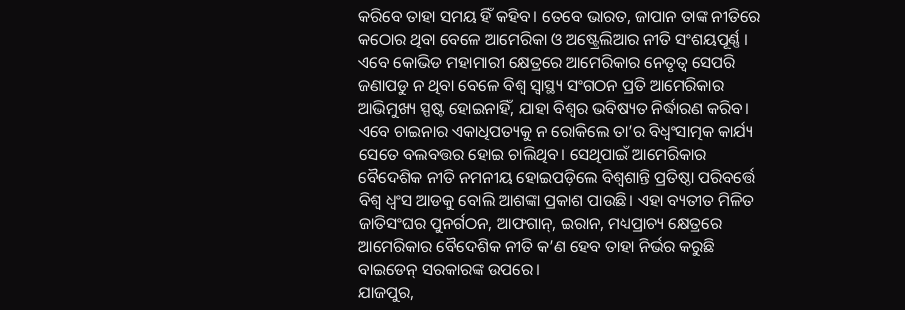କରିବେ ତାହା ସମୟ ହିଁ କହିବ। ତେବେ ଭାରତ, ଜାପାନ ତାଙ୍କ ନୀତିରେ କଠୋର ଥିବା ବେଳେ ଆମେରିକା ଓ ଅଷ୍ଟ୍ରେଲିଆର ନୀତି ସଂଶୟପୂର୍ଣ୍ଣ । ଏବେ କୋଭିଡ ମହାମାରୀ କ୍ଷେତ୍ରରେ ଆମେରିକାର ନେତୃତ୍ୱ ସେପରି ଜଣାପଡୁ ନ ଥିବା ବେଳେ ବିଶ୍ୱ ସ୍ବାସ୍ଥ୍ୟ ସଂଗଠନ ପ୍ରତି ଆମେରିକାର ଆଭିମୁଖ୍ୟ ସ୍ପଷ୍ଟ ହୋଇନାହିଁ, ଯାହା ବିଶ୍ୱର ଭବିଷ୍ୟତ ନିର୍ଦ୍ଧାରଣ କରିବ। ଏବେ ଚାଇନାର ଏକାଧିପତ୍ୟକୁ ନ ରୋକିଲେ ତା’ର ବିଧ୍ୱଂସାତ୍ମକ କାର୍ଯ୍ୟ ସେତେ ବଲବତ୍ତର ହୋଇ ଚାଲିଥିବ। ସେଥିପାଇଁ ଆମେରିକାର ବୈଦେଶିକ ନୀତି ନମନୀୟ ହୋଇପଡ଼ିଲେ ବିଶ୍ୱଶାନ୍ତି ପ୍ରତିଷ୍ଠା ପରିବର୍ତ୍ତେ ବିଶ୍ୱ ଧ୍ୱଂସ ଆଡକୁ ବୋଲି ଆଶଙ୍କା ପ୍ରକାଶ ପାଉଛି। ଏହା ବ୍ୟତୀତ ମିଳିତ ଜାତିସଂଘର ପୁନର୍ଗଠନ, ଆଫଗାନ୍, ଇରାନ, ମଧ୍ୟପ୍ରାଚ୍ୟ କ୍ଷେତ୍ରରେ ଆମେରିକାର ବୈଦେଶିକ ନୀତି କ’ଣ ହେବ ତାହା ନିର୍ଭର କରୁଛି ବାଇଡେନ୍ ସରକାରଙ୍କ ଉପରେ।
ଯାଜପୁର,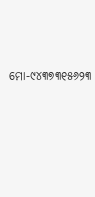ମୋ-୯୪୩୭୩୧୫୬୨୩